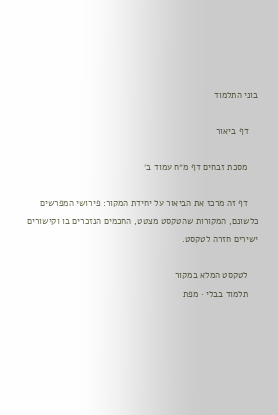בוני התלמוד

    דף ביאור

    מסכת זבחים דף מ״ח עמוד ב׳

    דף זה מרכז את הביאור על יחידת המקור: פירושי המפרשים כלשונם, המקורות שהטקסט מצטט, החכמים הנזכרים בו וקישורים ישירים חזרה לטקסט.

    לטקסט המלא במקור
    תלמוד בבלי · מפת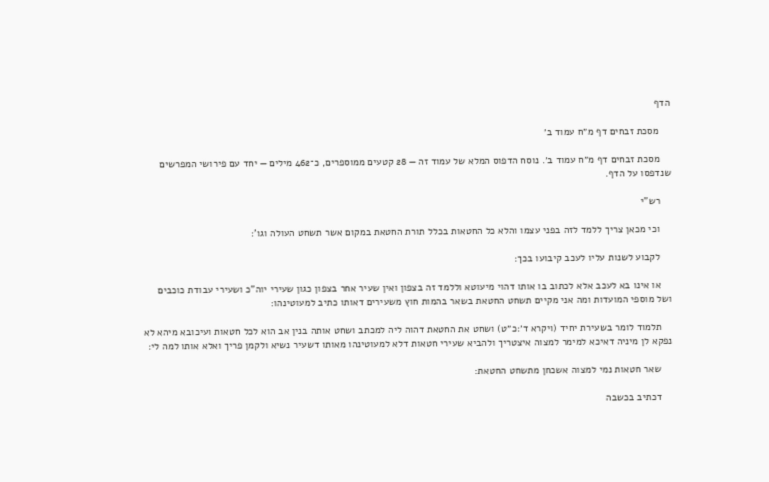הדף

    מסכת זבחים דף מ״ח עמוד ב׳

    מסכת זבחים דף מ״ח עמוד ב׳. נוסח הדפוס המלא של עמוד זה — 28 קטעים ממוספרים, כ־462 מילים — יחד עם פירושי המפרשים שנדפסו על הדף.

    רש"י

    וכי מכאן צריך ללמד לזה בפני עצמו והלא כל החטאות בכלל תורת החטאת במקום אשר תשחט העולה וגו':

    לקבוע לשנות עליו לעכב קיבועו בכך:

    או אינו בא לעכב אלא לכתוב בו אותו דהוי מיעוטא וללמד זה בצפון ואין שעיר אחר בצפון כגון שעירי יוה"כ ושעירי עבודת כוכבים ושל מוספי המועדות ומה אני מקיים תשחט החטאת בשאר בהמות חוץ משעירים דאותו כתיב למעוטינהו:

    תלמוד לומר בשעירת יחיד (ויקרא ד׳:כ״ט) ושחט את החטאת דהוה ליה למכתב ושחט אותה בנין אב הוא לכל חטאות ועיכובא מיהא לא נפקא לן מיניה דאיכא למימר למצוה איצטריך ולהביא שעירי חטאות דלא למעוטינהו מאותו דשעיר נשיא ולקמן פריך ואלא אותו למה לי:

    שאר חטאות נמי למצוה אשכחן מתשחט החטאת:

    דכתיב בכשבה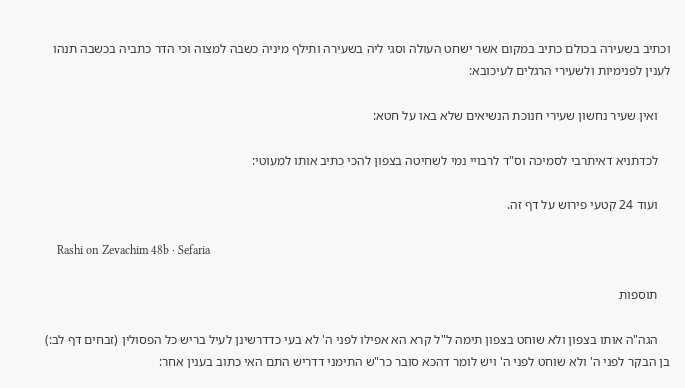וכתיב בשעירה בכולם כתיב במקום אשר ישחט העולה וסגי ליה בשעירה ותילף מיניה כשבה למצוה וכי הדר כתביה בכשבה תנהו לענין לפנימיות ולשעירי הרגלים לעיכובא:

    ואין שעיר נחשון שעירי חנוכת הנשיאים שלא באו על חטא:

    לכדתניא דאיתרבי לסמיכה וס"ד לרבויי נמי לשחיטה בצפון להכי כתיב אותו למעוטי:

    ועוד 24 קטעי פירוש על דף זה.

    Rashi on Zevachim 48b · Sefaria

    תוספות

    הגה"ה אותו בצפון ולא שוחט בצפון תימה ל"ל קרא הא אפילו לפני ה' לא בעי כדדרשינן לעיל בריש כל הפסולין (זבחים דף לב:) בן הבקר לפני ה' ולא שוחט לפני ה' ויש לומר דהכא סובר כר"ש התימני דדריש התם האי כתוב בענין אחר: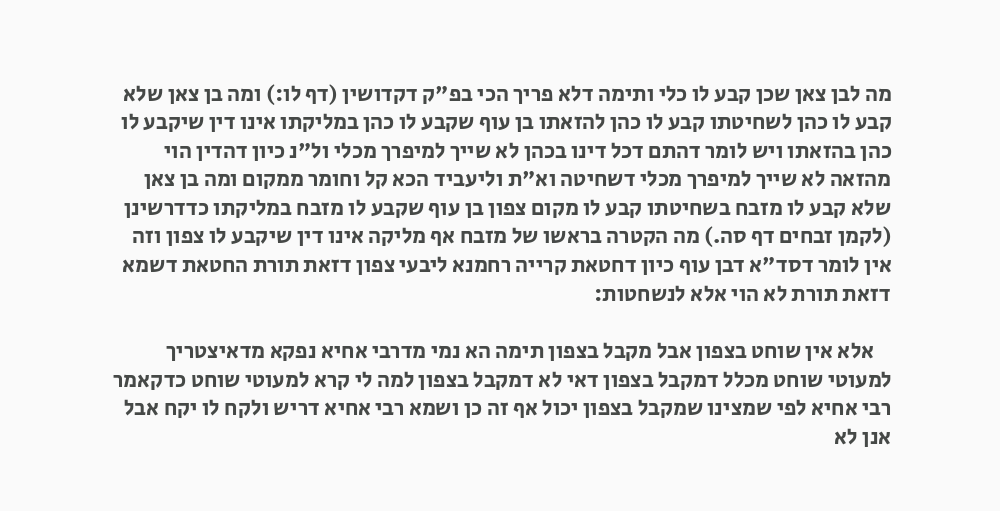מה לבן צאן שכן קבע לו כלי ותימה דלא פריך הכי בפ"ק דקדושין (דף לו:) ומה בן צאן שלא קבע לו כהן לשחיטתו קבע לו כהן להזאתו בן עוף שקבע לו כהן במליקתו אינו דין שיקבע לו כהן בהזאתו ויש לומר דהתם דכל דינו בכהן לא שייך למיפרך מכלי ול"נ כיון דהדין הוי מהזאה לא שייך למיפרך מכלי דשחיטה וא"ת וליעביד הכא קל וחומר ממקום ומה בן צאן שלא קבע לו מזבח בשחיטתו קבע לו מקום צפון בן עוף שקבע לו מזבח במליקתו כדדרשינן (לקמן זבחים דף סה.) מה הקטרה בראשו של מזבח אף מליקה אינו דין שיקבע לו צפון וזה אין לומר דסד"א דבן עוף כיון דחטאת קרייה רחמנא ליבעי צפון דזאת תורת החטאת דשמא דזאת תורת לא הוי אלא לנשחטות:

    אלא אין שוחט בצפון אבל מקבל בצפון תימה הא נמי מדרבי אחיא נפקא מדאיצטריך למעוטי שוחט מכלל דמקבל בצפון דאי לא דמקבל בצפון למה לי קרא למעוטי שוחט כדקאמר רבי אחיא לפי שמצינו שמקבל בצפון יכול אף זה כן ושמא רבי אחיא דריש ולקח לו יקח אבל אנן לא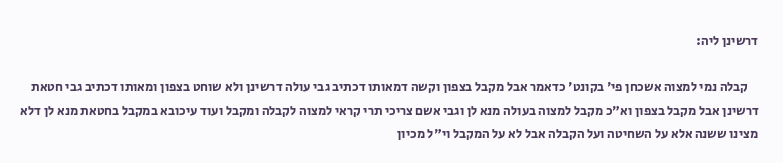דרשינן ליה:

    קבלה נמי למצוה אשכחן פי' בקונט' כדאמר אבל מקבל בצפון וקשה דמאותו דכתיב גבי עולה דרשינן ולא שוחט בצפון ומאותו דכתיב גבי חטאת דרשינן אבל מקבל בצפון וא"כ מקבל למצוה בעולה מנא לן וגבי אשם צריכי תרי קראי למצוה לקבלה ומקבל ועוד עיכובא במקבל בחטאת מנא לן דלא מצינו ששנה אלא על השחיטה ועל הקבלה אבל לא על המקבל וי"ל מכיון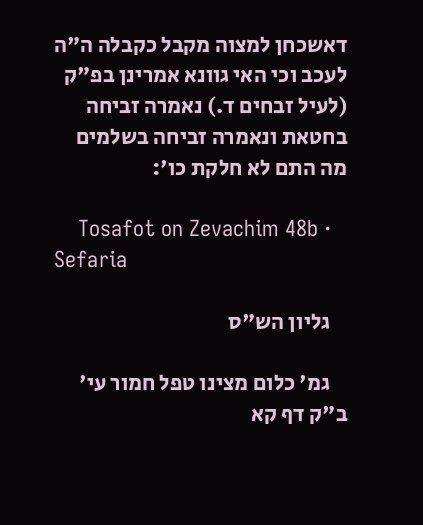דאשכחן למצוה מקבל כקבלה ה"ה לעכב וכי האי גוונא אמרינן בפ"ק (לעיל זבחים ד.) נאמרה זביחה בחטאת ונאמרה זביחה בשלמים מה התם לא חלקת כו':

    Tosafot on Zevachim 48b · Sefaria

    גליון הש"ס

    גמ' כלום מצינו טפל חמור עי' ב"ק דף קא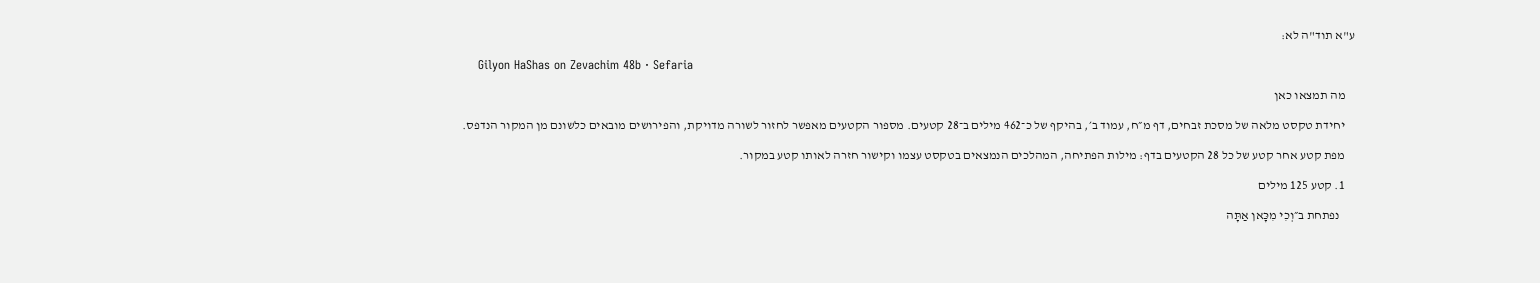ע"א תוד"ה לא:

    Gilyon HaShas on Zevachim 48b · Sefaria

    מה תמצאו כאן

    יחידת טקסט מלאה של מסכת זבחים, דף מ״ח, עמוד ב׳, בהיקף של כ־462 מילים ב־28 קטעים. מספור הקטעים מאפשר לחזור לשורה מדויקת, והפירושים מובאים כלשונם מן המקור הנדפס.

    מפת קטע אחר קטע של כל 28 הקטעים בדף: מילות הפתיחה, המהלכים הנמצאים בטקסט עצמו וקישור חזרה לאותו קטע במקור.

    1. קטע 125 מילים

      נפתחת ב״וְכִי מִכָּאן אַתָּה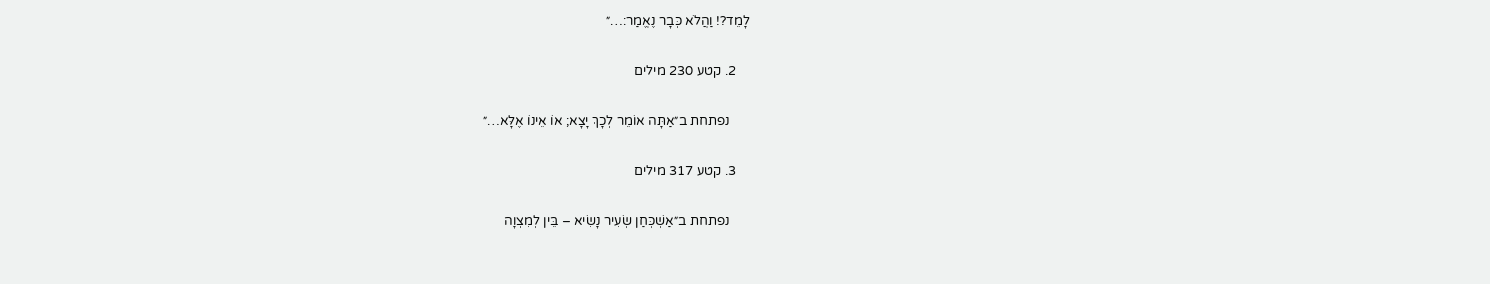לָמֵד?! וַהֲלֹא כְּבָר נֶאֱמַר:…״

    2. קטע 230 מילים

      נפתחת ב״אַתָּה אוֹמֵר לְכָךְ יָצָא; אוֹ אֵינוֹ אֶלָּא…״

    3. קטע 317 מילים

      נפתחת ב״אַשְׁכְּחַן שְׂעִיר נָשִׂיא – בֵּין לְמִצְוָה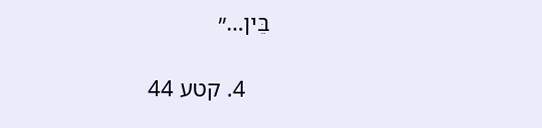בֵּין…״

    4. קטע 44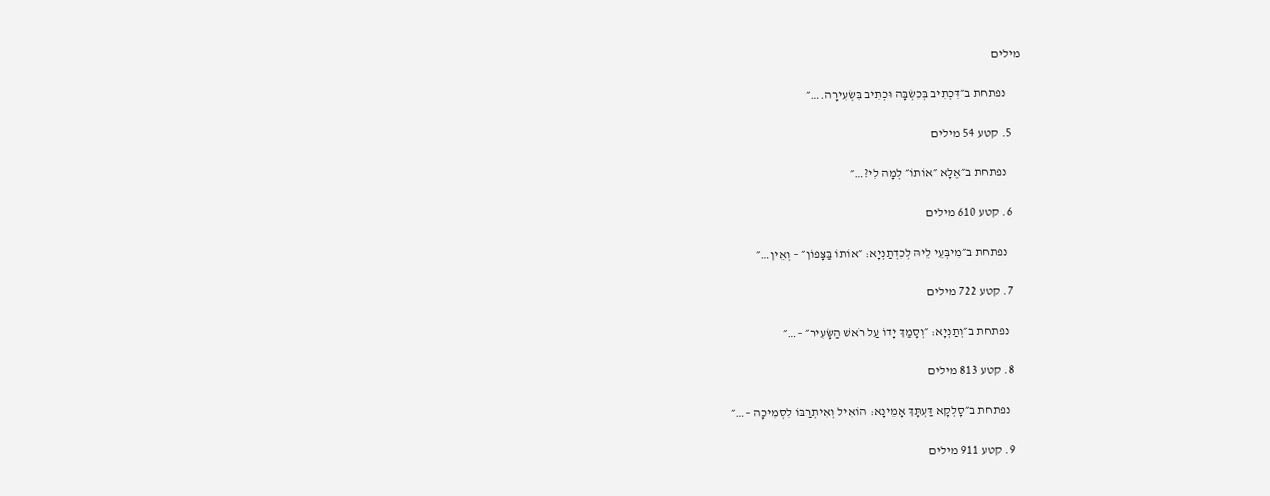מילים

      נפתחת ב״דִּכְתִיב בְּכִשְׂבָּה וּכְתִיב בִּשְׂעִירָה.…״

    5. קטע 54 מילים

      נפתחת ב״אֶלָּא ״אוֹתוֹ״ לְמָה לִי?…״

    6. קטע 610 מילים

      נפתחת ב״מִיבְּעֵי לֵיהּ לְכִדְתַנְיָא: ״אוֹתוֹ בַּצָּפוֹן״ – וְאֵין…״

    7. קטע 722 מילים

      נפתחת ב״וְתַנְיָא: ״וְסָמַךְ יָדוֹ עַל רֹאשׁ הַשָּׂעִיר״ –…״

    8. קטע 813 מילים

      נפתחת ב״סָלְקָא דַּעְתָּךְ אָמֵינָא: הוֹאִיל וְאִיתְרַבּוֹ לִסְמִיכָה –…״

    9. קטע 911 מילים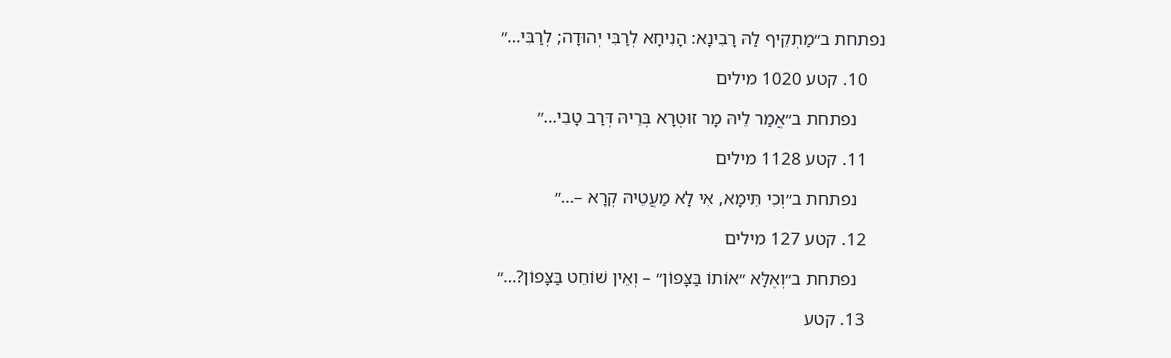נפתחת ב״מַתְקֵיף לַהּ רָבִינָא: הָנִיחָא לְרַבִּי יְהוּדָה; לְרַבִּי…״

    10. קטע 1020 מילים

      נפתחת ב״אֲמַר לֵיהּ מָר זוּטְרָא בְּרֵיהּ דְּרַב טָבִי…״

    11. קטע 1128 מילים

      נפתחת ב״וְכִי תֵּימָא, אִי לָא מַעֲטֵיהּ קְרָא –…״

    12. קטע 127 מילים

      נפתחת ב״וְאֶלָּא ״אוֹתוֹ בַּצָּפוֹן״ – וְאֵין שׁוֹחֵט בַּצָּפוֹן?…״

    13. קטע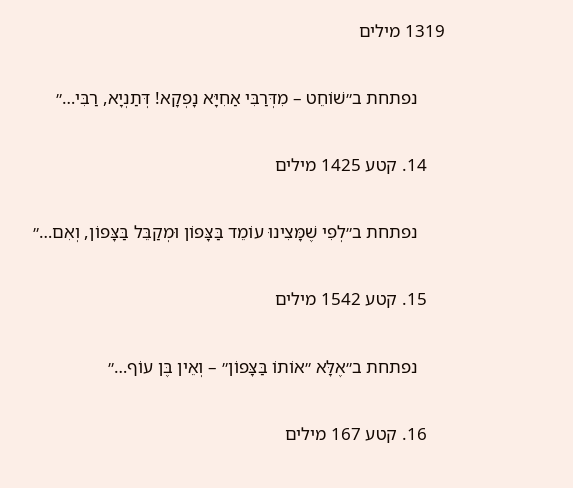1319 מילים

      נפתחת ב״שׁוֹחֵט – מִדְּרַבִּי אַחִיָּא נָפְקָא! דְּתַנְיָא, רַבִּי…״

    14. קטע 1425 מילים

      נפתחת ב״לְפִי שֶׁמָּצִינוּ עוֹמֵד בַּצָּפוֹן וּמְקַבֵּל בַּצָּפוֹן, וְאִם…״

    15. קטע 1542 מילים

      נפתחת ב״אֶלָּא ״אוֹתוֹ בַּצָּפוֹן״ – וְאֵין בֶּן עוֹף…״

    16. קטע 167 מילים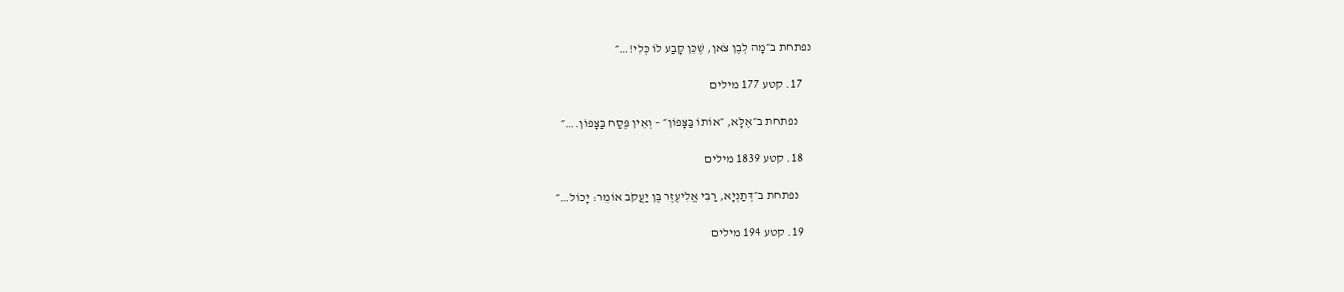נפתחת ב״מָה לְבֶן צֹאן, שֶׁכֵּן קָבַע לוֹ כְּלִי!…״

    17. קטע 177 מילים

      נפתחת ב״אֶלָּא, ״אוֹתוֹ בַּצָּפוֹן״ – וְאֵין פֶּסַח בַּצָּפוֹן.…״

    18. קטע 1839 מילים

      נפתחת ב״דְּתַנְיָא, רַבִּי אֱלִיעֶזֶר בֶּן יַעֲקֹב אוֹמֵר: יָכוֹל…״

    19. קטע 194 מילים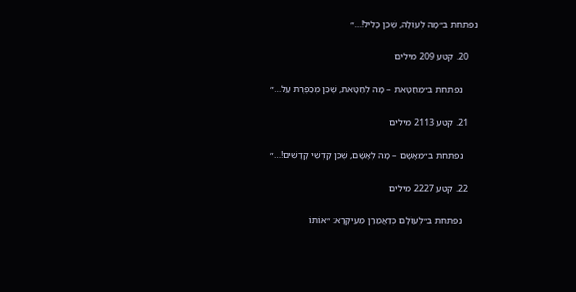נפתחת ב״מָה לְעוֹלָה, שֶׁכֵּן כָּלִיל!…״

    20. קטע 209 מילים

      נפתחת ב״מֵחַטָּאת – מָה לְחַטָּאת, שֶׁכֵּן מְכַפֶּרֶת עַל…״

    21. קטע 2113 מילים

      נפתחת ב״מֵאָשָׁם – מָה לְאָשָׁם, שֶׁכֵּן קׇדְשֵׁי קָדָשִׁים!…״

    22. קטע 2227 מילים

      נפתחת ב״לְעוֹלָם כְּדַאֲמַרַן מֵעִיקָּרָא: ״אוֹתוֹ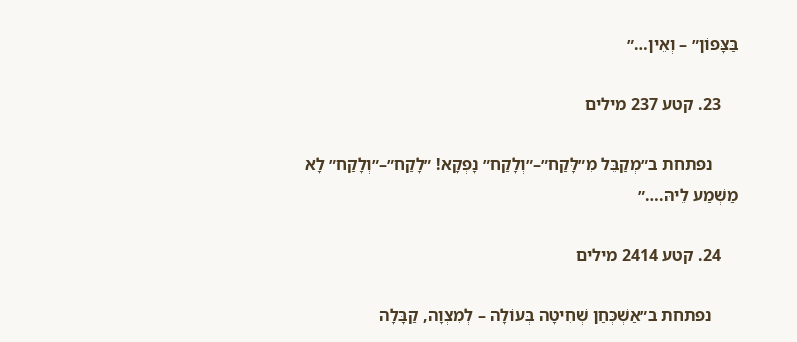בַּצָּפוֹן״ – וְאֵין…״

    23. קטע 237 מילים

      נפתחת ב״מְקַבֵּל מִ״לָּקַח״–״וְלָקַח״ נָפְקָא! ״לָקַח״–״וְלָקַח״ לָא מַשְׁמַע לֵיהּ.…״

    24. קטע 2414 מילים

      נפתחת ב״אַשְׁכְּחַן שְׁחִיטָה בְּעוֹלָה – לְמִצְוָה, קַבָּלָה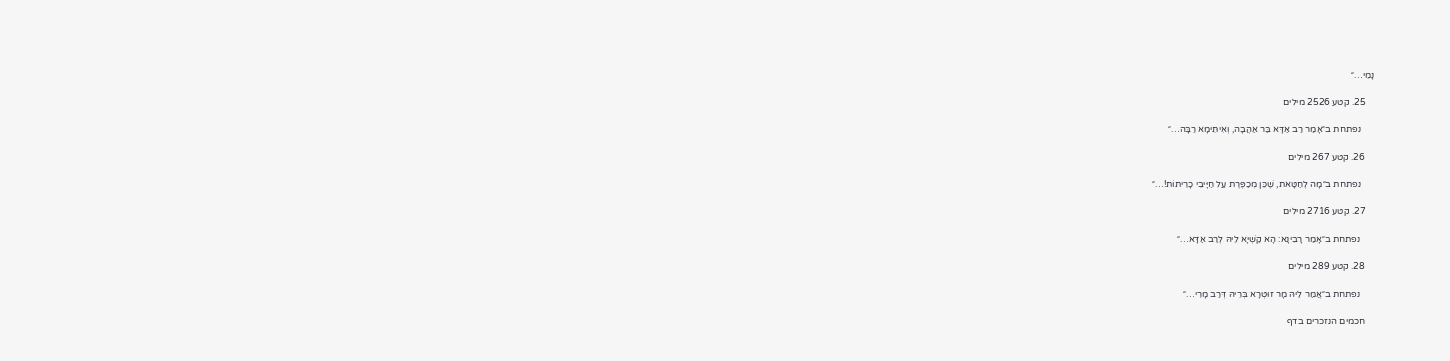נָמֵי…״

    25. קטע 2526 מילים

      נפתחת ב״אָמַר רַב אַדָּא בַּר אַהֲבָה, וְאִיתֵּימָא רַבָּה…״

    26. קטע 267 מילים

      נפתחת ב״מָה לְחַטָּאת, שֶׁכֵּן מְכַפֶּרֶת עַל חַיָּיבֵי כָרֵיתוֹת!…״

    27. קטע 2716 מילים

      נפתחת ב״אָמַר רָבִינָא: הָא קַשְׁיָא לֵיהּ לְרַב אַדָּא…״

    28. קטע 289 מילים

      נפתחת ב״אֲמַר לֵיהּ מָר זוּטְרָא בְּרֵיהּ דְּרַב מָרִי…״

    חכמים הנזכרים בדף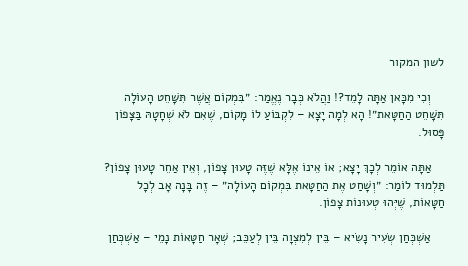לשון המקור

    וְכִי מִכָּאן אַתָּה לָמֵד?! וַהֲלֹא כְּבָר נֶאֱמַר: ״בִּמְקוֹם אֲשֶׁר תִּשָּׁחֵט הָעוֹלָה תִּשָּׁחֵט הַחַטָּאת״! הָא לְמָה יָצָא – לִקְבּוֹעַ לוֹ מָקוֹם, שֶׁאִם לֹא שְׁחָטָהּ בַּצָּפוֹן פָּסוּל.

    אַתָּה אוֹמֵר לְכָךְ יָצָא; אוֹ אֵינוֹ אֶלָּא שֶׁזֶּה טָעוּן צָפוֹן, וְאֵין אַחֵר טָעוּן צָפוֹן? תַּלְמוּד לוֹמַר: ״וְשָׁחַט אֶת הַחַטָּאת בִּמְקוֹם הָעוֹלָה״ – זֶה בָּנָה אָב לְכׇל חַטָּאוֹת, שֶׁיְּהוּ טְעוּנוֹת צָפוֹן.

    אַשְׁכְּחַן שְׂעִיר נָשִׂיא – בֵּין לְמִצְוָה בֵּין לְעַכֵּב; שְׁאָר חַטָּאוֹת נָמֵי – אַשְׁכְּחַן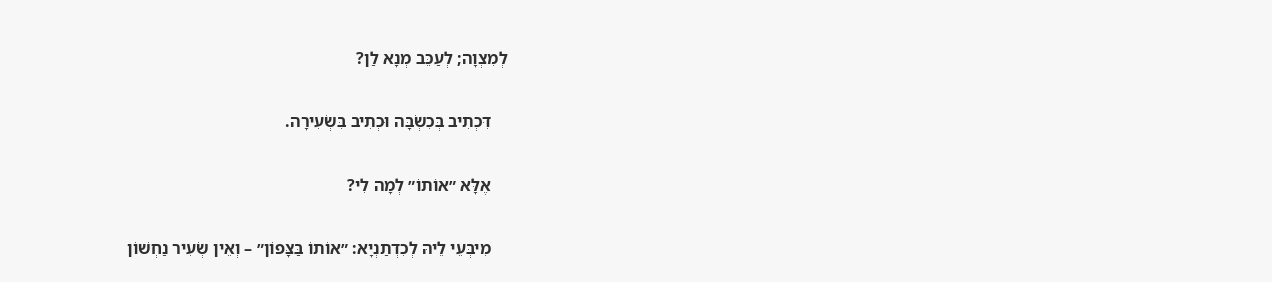לְמִצְוָה; לְעַכֵּב מְנָא לַן?

    דִּכְתִיב בְּכִשְׂבָּה וּכְתִיב בִּשְׂעִירָה.

    אֶלָּא ״אוֹתוֹ״ לְמָה לִי?

    מִיבְּעֵי לֵיהּ לְכִדְתַנְיָא: ״אוֹתוֹ בַּצָּפוֹן״ – וְאֵין שְׂעִיר נַחְשׁוֹן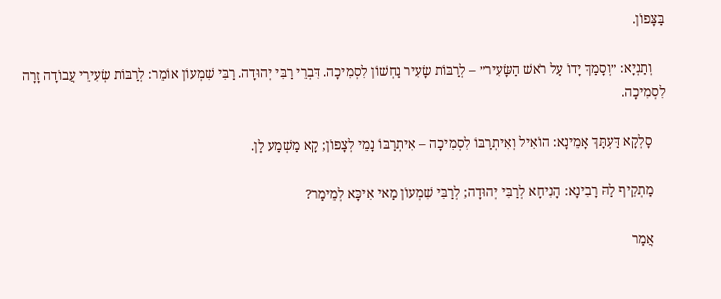בַּצָּפוֹן.

    וְתַנְיָא: ״וְסָמַךְ יָדוֹ עַל רֹאשׁ הַשָּׂעִיר״ – לְרַבּוֹת שָׂעִיר נַחְשׁוֹן לִסְמִיכָה. דִּבְרֵי רַבִּי יְהוּדָה. רַבִּי שִׁמְעוֹן אוֹמֵר: לְרַבּוֹת שְׂעִירֵי עֲבוֹדָה זָרָה לִסְמִיכָה.

    סָלְקָא דַּעְתָּךְ אָמֵינָא: הוֹאִיל וְאִיתְרַבּוֹ לִסְמִיכָה – אִיתְרַבּוֹ נָמֵי לְצָפוֹן; קָא מַשְׁמַע לַן.

    מַתְקֵיף לַהּ רָבִינָא: הָנִיחָא לְרַבִּי יְהוּדָה; לְרַבִּי שִׁמְעוֹן מַאי אִיכָּא לְמֵימַר?

    אֲמַר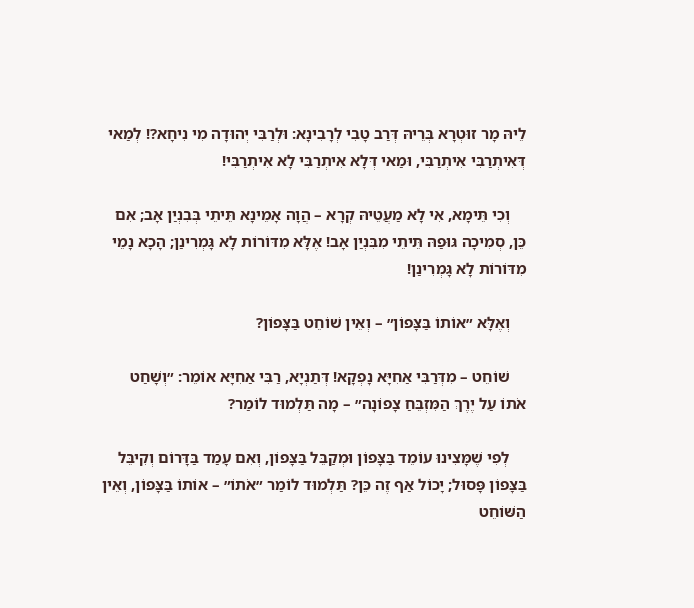לֵיהּ מָר זוּטְרָא בְּרֵיהּ דְּרַב טָבִי לְרָבִינָא: וּלְרַבִּי יְהוּדָה מִי נִיחָא?! לְמַאי דְּאִיתְרַבִּי אִיתְרַבִּי, וּמַאי דְּלָא אִיתְרַבִּי לָא אִיתְרַבִּי!

    וְכִי תֵּימָא, אִי לָא מַעֲטֵיהּ קְרָא – הֲוָה אָמֵינָא תֵּיתֵי בְּבִנְיַן אָב; אִם כֵּן, סְמִיכָה גּוּפַהּ תֵּיתֵי מִבִּנְיַן אָב! אֶלָּא מִדּוֹרוֹת לָא גָּמְרִינַן; הָכָא נָמֵי מִדּוֹרוֹת לָא גָּמְרִינַן!

    וְאֶלָּא ״אוֹתוֹ בַּצָּפוֹן״ – וְאֵין שׁוֹחֵט בַּצָּפוֹן?

    שׁוֹחֵט – מִדְּרַבִּי אַחִיָּא נָפְקָא! דְּתַנְיָא, רַבִּי אַחִיָּא אוֹמֵר: ״וְשָׁחַט אֹתוֹ עַל יֶרֶךְ הַמִּזְבֵּחַ צָפוֹנָה״ – מָה תַּלְמוּד לוֹמַר?

    לְפִי שֶׁמָּצִינוּ עוֹמֵד בַּצָּפוֹן וּמְקַבֵּל בַּצָּפוֹן, וְאִם עָמַד בַּדָּרוֹם וְקִיבֵּל בַּצָּפוֹן פָּסוּל; יָכוֹל אַף זֶה כֵּן? תַּלְמוּד לוֹמַר ״אֹתוֹ״ – אוֹתוֹ בַּצָּפוֹן, וְאֵין הַשּׁוֹחֵט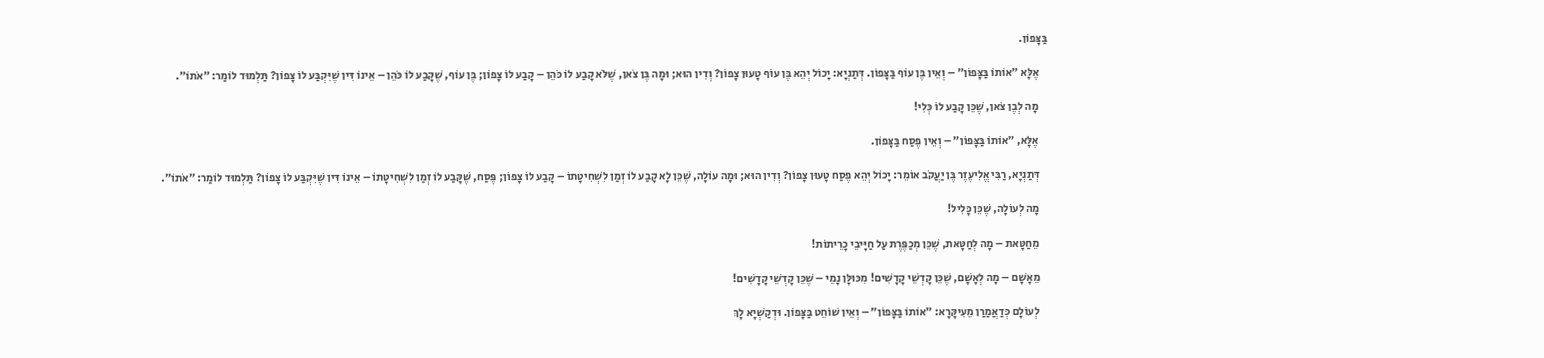בַּצָּפוֹן.

    אֶלָּא ״אוֹתוֹ בַּצָּפוֹן״ – וְאֵין בֶּן עוֹף בַּצָּפוֹן. דְּתַנְיָא: יָכוֹל יְהֵא בֶּן עוֹף טָעוּן צָפוֹן? וְדִין הוּא; וּמָה בֶּן צֹאן, שֶׁלֹּא קָבַע לוֹ כֹּהֵן – קָבַע לוֹ צָפוֹן; בֶּן עוֹף, שֶׁקָּבַע לוֹ כֹּהֵן – אֵינוֹ דִּין שֶׁיִּקְבַּע לוֹ צָפוֹן? תַּלְמוּד לוֹמַר: ״אֹתוֹ״.

    מָה לְבֶן צֹאן, שֶׁכֵּן קָבַע לוֹ כְּלִי!

    אֶלָּא, ״אוֹתוֹ בַּצָּפוֹן״ – וְאֵין פֶּסַח בַּצָּפוֹן.

    דְּתַנְיָא, רַבִּי אֱלִיעֶזֶר בֶּן יַעֲקֹב אוֹמֵר: יָכוֹל יְהֵא פֶּסַח טָעוּן צָפוֹן? וְדִין הוּא; וּמָה עוֹלָה, שֶׁכֵּן לָא קָבַע לוֹ זְמַן לִשְׁחִיטָתוֹ – קָבַע לוֹ צָפוֹן; פֶּסַח, שֶׁקָּבַע לוֹ זְמַן לִשְׁחִיטָתוֹ – אֵינוֹ דִּין שֶׁיִּקְבַּע לוֹ צָפוֹן? תַּלְמוּד לוֹמַר: ״אֹתוֹ״.

    מָה לְעוֹלָה, שֶׁכֵּן כָּלִיל!

    מֵחַטָּאת – מָה לְחַטָּאת, שֶׁכֵּן מְכַפֶּרֶת עַל חַיָּיבֵי כָרֵיתוֹת!

    מֵאָשָׁם – מָה לְאָשָׁם, שֶׁכֵּן קׇדְשֵׁי קָדָשִׁים! מִכּוּלָּן נָמֵי – שֶׁכֵּן קׇדְשֵׁי קָדָשִׁים!

    לְעוֹלָם כְּדַאֲמַרַן מֵעִיקָּרָא: ״אוֹתוֹ בַּצָּפוֹן״ – וְאֵין שׁוֹחֵט בַּצָּפוֹן. וּדְקַשְׁיָא לָךְ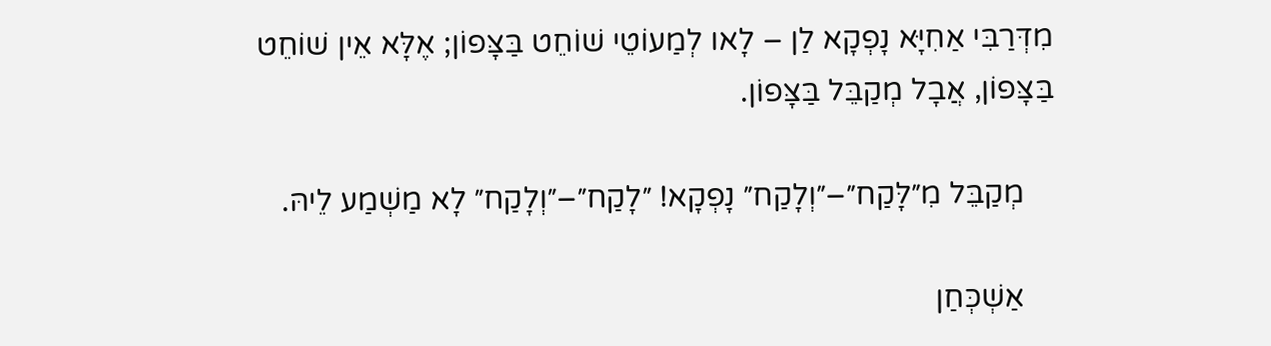מִדְּרַבִּי אַחִיָּא נָפְקָא לַן – לָאו לְמַעוֹטֵי שׁוֹחֵט בַּצָּפוֹן; אֶלָּא אֵין שׁוֹחֵט בַּצָּפוֹן, אֲבָל מְקַבֵּל בַּצָּפוֹן.

    מְקַבֵּל מִ״לָּקַח״–״וְלָקַח״ נָפְקָא! ״לָקַח״–״וְלָקַח״ לָא מַשְׁמַע לֵיהּ.

    אַשְׁכְּחַן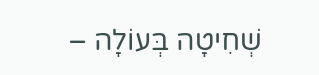שְׁחִיטָה בְּעוֹלָה –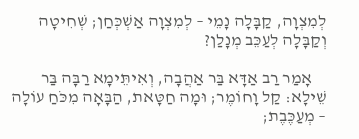לְמִצְוָה, קַבָּלָה נָמֵי – לְמִצְוָה אַשְׁכְּחַן; שְׁחִיטָה וְקַבָּלָה לְעַכֵּב מְנָלַן?

    אָמַר רַב אַדָּא בַּר אַהֲבָה, וְאִיתֵּימָא רַבָּה בַּר שֵׁילָא: קַל וָחוֹמֶר; וּמָה חַטָּאת, הַבָּאָה מִכֹּחַ עוֹלָה – מְעַכֶּבֶת;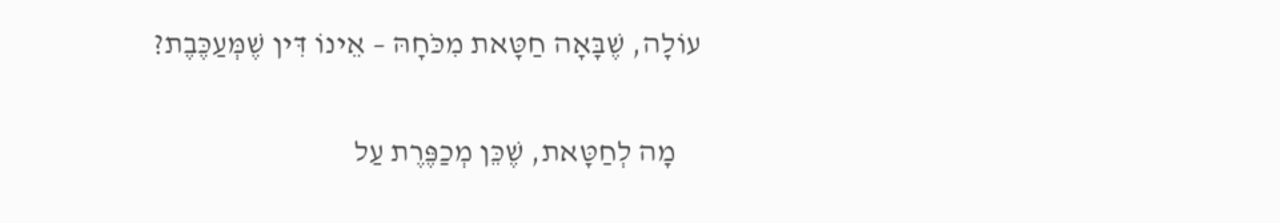עוֹלָה, שֶׁבָּאָה חַטָּאת מִכֹּחָהּ – אֵינוֹ דִּין שֶׁמְּעַכֶּבֶת?

    מָה לְחַטָּאת, שֶׁכֵּן מְכַפֶּרֶת עַל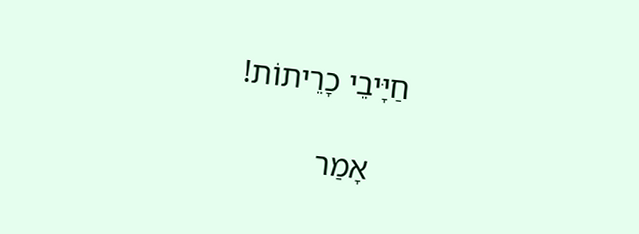חַיָּיבֵי כָרֵיתוֹת!

    אָמַר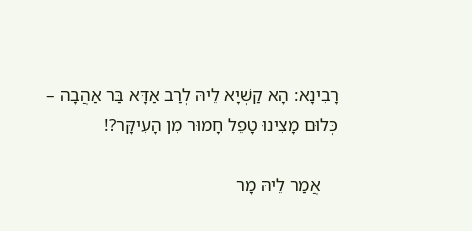רָבִינָא: הָא קַשְׁיָא לֵיהּ לְרַב אַדָּא בַּר אַהֲבָה – כְּלוּם מָצִינוּ טָפֵל חָמוּר מִן הָעִיקָּר?!

    אֲמַר לֵיהּ מָר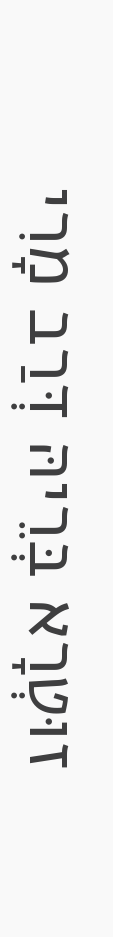זוּטְרָא בְּרֵיהּ דְּרַב מָרִי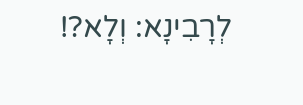לְרָבִינָא: וְלָא?!